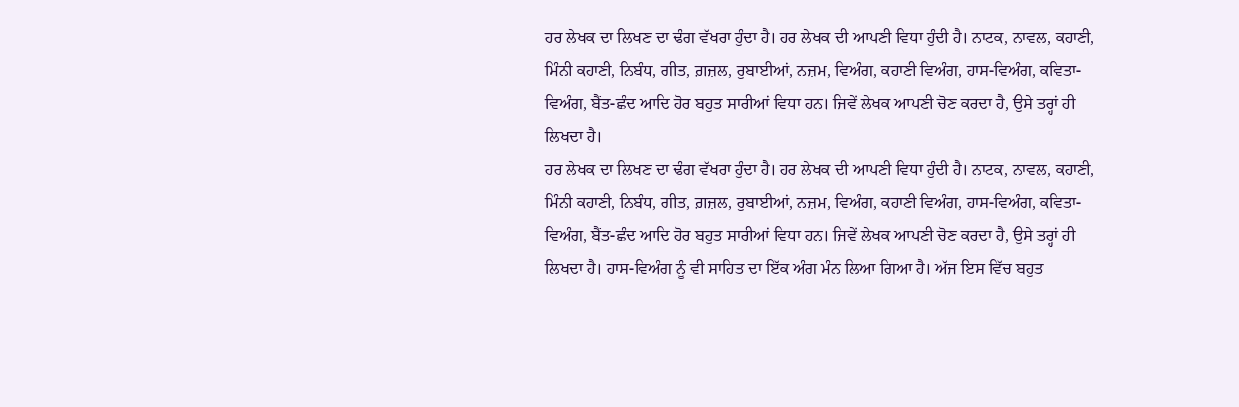ਹਰ ਲੇਖਕ ਦਾ ਲਿਖਣ ਦਾ ਢੰਗ ਵੱਖਰਾ ਹੁੰਦਾ ਹੈ। ਹਰ ਲੇਖਕ ਦੀ ਆਪਣੀ ਵਿਧਾ ਹੁੰਦੀ ਹੈ। ਨਾਟਕ, ਨਾਵਲ, ਕਹਾਣੀ, ਮਿੰਨੀ ਕਹਾਣੀ, ਨਿਬੰਧ, ਗੀਤ, ਗ਼ਜ਼ਲ, ਰੁਬਾਈਆਂ, ਨਜ਼ਮ, ਵਿਅੰਗ, ਕਹਾਣੀ ਵਿਅੰਗ, ਹਾਸ-ਵਿਅੰਗ, ਕਵਿਤਾ-ਵਿਅੰਗ, ਬੈਂਤ-ਛੰਦ ਆਦਿ ਹੋਰ ਬਹੁਤ ਸਾਰੀਆਂ ਵਿਧਾ ਹਨ। ਜਿਵੇਂ ਲੇਖਕ ਆਪਣੀ ਚੋਣ ਕਰਦਾ ਹੈ, ਉਸੇ ਤਰ੍ਹਾਂ ਹੀ ਲਿਖਦਾ ਹੈ।
ਹਰ ਲੇਖਕ ਦਾ ਲਿਖਣ ਦਾ ਢੰਗ ਵੱਖਰਾ ਹੁੰਦਾ ਹੈ। ਹਰ ਲੇਖਕ ਦੀ ਆਪਣੀ ਵਿਧਾ ਹੁੰਦੀ ਹੈ। ਨਾਟਕ, ਨਾਵਲ, ਕਹਾਣੀ, ਮਿੰਨੀ ਕਹਾਣੀ, ਨਿਬੰਧ, ਗੀਤ, ਗ਼ਜ਼ਲ, ਰੁਬਾਈਆਂ, ਨਜ਼ਮ, ਵਿਅੰਗ, ਕਹਾਣੀ ਵਿਅੰਗ, ਹਾਸ-ਵਿਅੰਗ, ਕਵਿਤਾ-ਵਿਅੰਗ, ਬੈਂਤ-ਛੰਦ ਆਦਿ ਹੋਰ ਬਹੁਤ ਸਾਰੀਆਂ ਵਿਧਾ ਹਨ। ਜਿਵੇਂ ਲੇਖਕ ਆਪਣੀ ਚੋਣ ਕਰਦਾ ਹੈ, ਉਸੇ ਤਰ੍ਹਾਂ ਹੀ ਲਿਖਦਾ ਹੈ। ਹਾਸ-ਵਿਅੰਗ ਨੂੰ ਵੀ ਸਾਹਿਤ ਦਾ ਇੱਕ ਅੰਗ ਮੰਨ ਲਿਆ ਗਿਆ ਹੈ। ਅੱਜ ਇਸ ਵਿੱਚ ਬਹੁਤ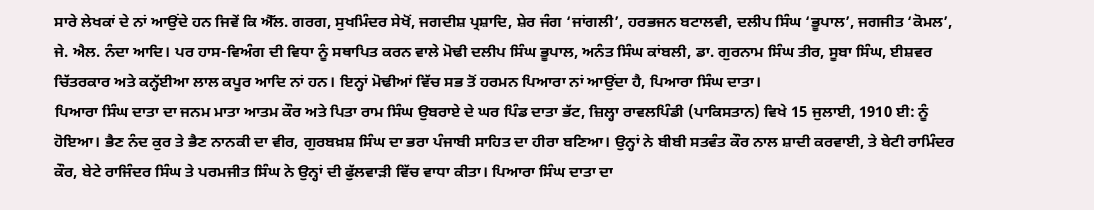ਸਾਰੇ ਲੇਖਕਾਂ ਦੇ ਨਾਂ ਆਉਂਦੇ ਹਨ ਜਿਵੇਂ ਕਿ ਐੱਲ. ਗਰਗ, ਸੁਖਮਿੰਦਰ ਸੇਖੋਂ, ਜਗਦੀਸ਼ ਪ੍ਰਸ਼ਾਦਿ, ਸ਼ੇਰ ਜੰਗ ‘ਜਾਂਗਲੀ’, ਹਰਭਜਨ ਬਟਾਲਵੀ, ਦਲੀਪ ਸਿੰਘ ‘ਭੂਪਾਲ’, ਜਗਜੀਤ ‘ਕੋਮਲ’, ਜੇ. ਐਲ. ਨੰਦਾ ਆਦਿ। ਪਰ ਹਾਸ-ਵਿਅੰਗ ਦੀ ਵਿਧਾ ਨੂੰ ਸਥਾਪਿਤ ਕਰਨ ਵਾਲੇ ਮੋਢੀ ਦਲੀਪ ਸਿੰਘ ਭੂਪਾਲ, ਅਨੰਤ ਸਿੰਘ ਕਾਂਬਲੀ, ਡਾ. ਗੁਰਨਾਮ ਸਿੰਘ ਤੀਰ, ਸੂਬਾ ਸਿੰਘ, ਈਸ਼ਵਰ ਚਿੱਤਰਕਾਰ ਅਤੇ ਕਨ੍ਹੱਈਆ ਲਾਲ ਕਪੂਰ ਆਦਿ ਨਾਂ ਹਨ। ਇਨ੍ਹਾਂ ਮੋਢੀਆਂ ਵਿੱਚ ਸਭ ਤੋਂ ਹਰਮਨ ਪਿਆਰਾ ਨਾਂ ਆਉਂਦਾ ਹੈ, ਪਿਆਰਾ ਸਿੰਘ ਦਾਤਾ।
ਪਿਆਰਾ ਸਿੰਘ ਦਾਤਾ ਦਾ ਜਨਮ ਮਾਤਾ ਆਤਮ ਕੌਰ ਅਤੇ ਪਿਤਾ ਰਾਮ ਸਿੰਘ ਉਬਰਾਏ ਦੇ ਘਰ ਪਿੰਡ ਦਾਤਾ ਭੱਟ, ਜ਼ਿਲ੍ਹਾ ਰਾਵਲਪਿੰਡੀ (ਪਾਕਿਸਤਾਨ) ਵਿਖੇ 15 ਜੁਲਾਈ, 1910 ਈ: ਨੂੰ ਹੋਇਆ। ਭੈਣ ਨੰਦ ਕੁਰ ਤੇ ਭੈਣ ਨਾਨਕੀ ਦਾ ਵੀਰ, ਗੁਰਬਖ਼ਸ਼ ਸਿੰਘ ਦਾ ਭਰਾ ਪੰਜਾਬੀ ਸਾਹਿਤ ਦਾ ਹੀਰਾ ਬਣਿਆ। ਉਨ੍ਹਾਂ ਨੇ ਬੀਬੀ ਸਤਵੰਤ ਕੌਰ ਨਾਲ ਸ਼ਾਦੀ ਕਰਵਾਈ, ਤੇ ਬੇਟੀ ਰਾਮਿੰਦਰ ਕੌਰ, ਬੇਟੇ ਰਾਜਿੰਦਰ ਸਿੰਘ ਤੇ ਪਰਮਜੀਤ ਸਿੰਘ ਨੇ ਉਨ੍ਹਾਂ ਦੀ ਫੁੱਲਵਾੜੀ ਵਿੱਚ ਵਾਧਾ ਕੀਤਾ। ਪਿਆਰਾ ਸਿੰਘ ਦਾਤਾ ਦਾ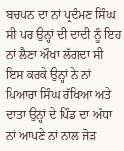ਬਚਪਨ ਦਾ ਨਾਂ ਪ੍ਰਦੰਮਣ ਸਿੰਘ ਸੀ ਪਰ ਉਨ੍ਹਾਂ ਦੀ ਦਾਦੀ ਨੂੰ ਇਹ ਨਾਂ ਲੈਣਾ ਔਖਾ ਲੱਗਦਾ ਸੀ ਇਸ ਕਰਕੇ ਉਨ੍ਹਾਂ ਨੇ ਨਾਂ ਪਿਆਰਾ ਸਿੰਘ ਰੱਖਿਆ ਅਤੇ ਦਾਤਾ ਉਨ੍ਹਾਂ ਦੇ ਪਿੰਡ ਦਾ ਅੱਧਾ ਨਾਂ ਆਪਣੇ ਨਾਂ ਨਾਲ ਜੋੜ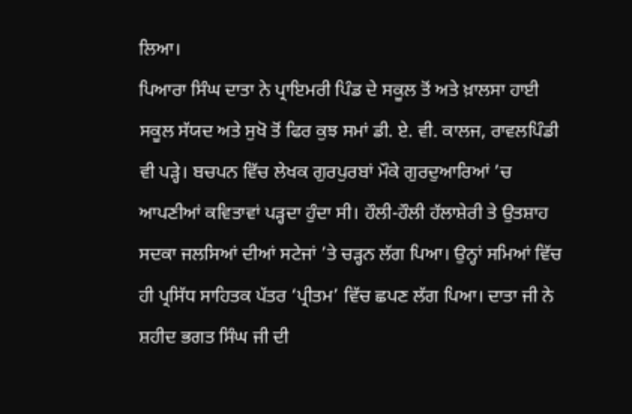ਲਿਆ।
ਪਿਆਰਾ ਸਿੰਘ ਦਾਤਾ ਨੇ ਪ੍ਰਾਇਮਰੀ ਪਿੰਡ ਦੇ ਸਕੂਲ ਤੋਂ ਅਤੇ ਖ਼ਾਲਸਾ ਹਾਈ ਸਕੂਲ ਸੱਯਦ ਅਤੇ ਸੁਖੋ ਤੋਂ ਫਿਰ ਕੁਝ ਸਮਾਂ ਡੀ. ਏ. ਵੀ. ਕਾਲਜ, ਰਾਵਲਪਿੰਡੀ ਵੀ ਪੜ੍ਹੇ। ਬਚਪਨ ਵਿੱਚ ਲੇਖਕ ਗੁਰਪੁਰਬਾਂ ਮੌਕੇ ਗੁਰਦੁਆਰਿਆਂ ’ਚ ਆਪਣੀਆਂ ਕਵਿਤਾਵਾਂ ਪੜ੍ਹਦਾ ਹੁੰਦਾ ਸੀ। ਹੌਲੀ-ਹੌਲੀ ਹੱਲਾਸ਼ੇਰੀ ਤੇ ਉਤਸ਼ਾਹ ਸਦਕਾ ਜਲਸਿਆਂ ਦੀਆਂ ਸਟੇਜਾਂ ’ਤੇ ਚੜ੍ਹਨ ਲੱਗ ਪਿਆ। ਉਨ੍ਹਾਂ ਸਮਿਆਂ ਵਿੱਚ ਹੀ ਪ੍ਰਸਿੱਧ ਸਾਹਿਤਕ ਪੱਤਰ ‘ਪ੍ਰੀਤਮ’ ਵਿੱਚ ਛਪਣ ਲੱਗ ਪਿਆ। ਦਾਤਾ ਜੀ ਨੇ ਸ਼ਹੀਦ ਭਗਤ ਸਿੰਘ ਜੀ ਦੀ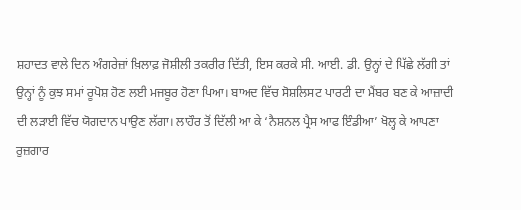ਸ਼ਹਾਦਤ ਵਾਲੇ ਦਿਨ ਅੰਗਰੇਜ਼ਾਂ ਖ਼ਿਲਾਫ਼ ਜੋਸ਼ੀਲੀ ਤਕਰੀਰ ਦਿੱਤੀ, ਇਸ ਕਰਕੇ ਸੀ. ਆਈ. ਡੀ. ਉਨ੍ਹਾਂ ਦੇ ਪਿੱਛੇ ਲੱਗੀ ਤਾਂ ਉਨ੍ਹਾਂ ਨੂੰ ਕੁਝ ਸਮਾਂ ਰੂਪੋਸ਼ ਹੋਣ ਲਈ ਮਜਬੂਰ ਹੋਣਾ ਪਿਆ। ਬਾਅਦ ਵਿੱਚ ਸੋਸ਼ਲਿਸਟ ਪਾਰਟੀ ਦਾ ਮੈਂਬਰ ਬਣ ਕੇ ਆਜ਼ਾਦੀ ਦੀ ਲੜਾਈ ਵਿੱਚ ਯੋਗਦਾਨ ਪਾਉਣ ਲੱਗਾ। ਲਾਹੌਰ ਤੋਂ ਦਿੱਲੀ ਆ ਕੇ ‘ਨੈਸ਼ਨਲ ਪ੍ਰੈਸ ਆਫ ਇੰਡੀਆ’ ਖੋਲ੍ਹ ਕੇ ਆਪਣਾ ਰੁਜ਼ਗਾਰ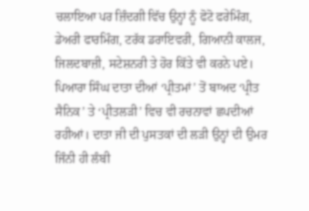ਚਲਾਇਆ ਪਰ ਜ਼ਿੰਦਗੀ ਵਿੱਚ ਉਨ੍ਹਾਂ ਨੂੰ ਫੋਟੋ ਫਰੇਮਿੰਗ, ਡੇਅਰੀ ਫਾਰਮਿੰਗ, ਟਰੱਕ ਡਰਾਇਵਰੀ, ਗਿਆਨੀ ਕਾਲਜ, ਜਿਲਦਬਾਜ਼ੀ, ਸਟੇਸ਼ਨਰੀ ਤੇ ਹੋਰ ਕਿੱਤੇ ਵੀ ਕਰਨੇ ਪਏ।
ਪਿਆਰਾ ਸਿੰਘ ਦਾਤਾ ਦੀਆਂ ‘ਪ੍ਰੀਤਮਾਂ’ ਤੋਂ ਬਾਅਦ ‘ਪ੍ਰੀਤ ਸੈਨਿਕ’ ਤੇ ‘ਪ੍ਰੀਤਲੜੀ’ ਵਿਚ ਵੀ ਰਚਨਾਵਾਂ ਛਪਦੀਆਂ ਰਹੀਆਂ। ਦਾਤਾ ਜੀ ਦੀ ਪੁਸਤਕਾਂ ਦੀ ਲੜੀ ਉਨ੍ਹਾਂ ਦੀ ਉਮਰ ਜਿੰਨੀ ਹੀ ਲੰਬੀ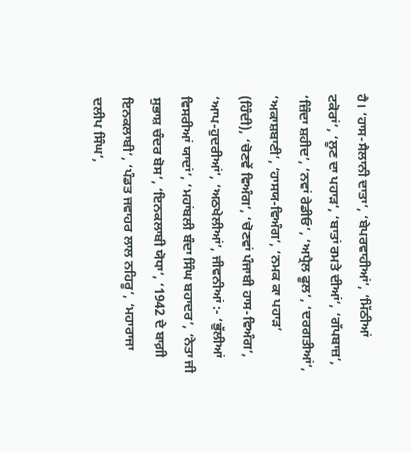ਹੈ। ‘ਹਾਸ-ਸੈਲਾਨੀ ਦਾਤਾ’, ‘ਬੇਪਰਵਾਹੀਆਂ’, ‘ਮਿੱਠੀਆਂ ਟਕੋਰਾਂ’, ‘ਲੂਣ ਦਾ ਪਹਾੜ’, ‘ਬਾਤਾਂ ਰਮਤੇ ਦੀਆਂ’, ‘ਗੱਪਬਾਜ਼’, ‘ਜ਼ਿੰਦਾ ਸ਼ਹੀਦ’, ‘ਨਵਾਂ ਰੇਡੀਓ’, ‘ਅਪ੍ਰੈਲ ਫੂਲ’, ‘ਦਰਗਤੀਆਂ’, ‘ਅਕਾਸ਼ਬਾਣੀ’, ‘ਹਾਸਯ-ਵਿਅੰਗ’, ‘ਨਮਕ ਕਾ ਪਹਾੜ’ (ਹਿੰਦੀ), ‘ਚੋਣਵੇਂ ਵਿਅੰਗ’, ‘ਚੋਣਵਾਂ ਪੰਜਾਬੀ ਹਾਸ-ਵਿਅੰਗ’, ‘ਆਪ-ਹੁਦਰੀਆਂ’, ‘ਅਠਖੇਲੀਆਂ’, ਜੀਵਨੀਆਂ :- ‘ਭੁੱਲੀਆਂ ਵਿਸਰੀਆਂ ਯਾਦਾਂ’, ‘ਮਹਾਂਬਲੀ ਬੰਦਾ ਸਿੰਘ ਬਹਾਦਰ’, ‘ਨੇਤਾ ਜੀ ਸੁਭਾਸ਼ ਚੰਦਰ ਬੋਸ’, ‘ਇਨਕਲਾਬੀ ਯੋਧਾ’, ‘1942 ਦੇ ਬਾਗ਼ੀ ਇਨਕਲਾਬੀ’, ‘ਪੰਡਤ ਜਵਾਹਰ ਲਾਲ ਨਹਿਰੂ’, ‘ਮਹਾਰਾਜਾ ਦਲੀਪ ਸਿੰਘ’,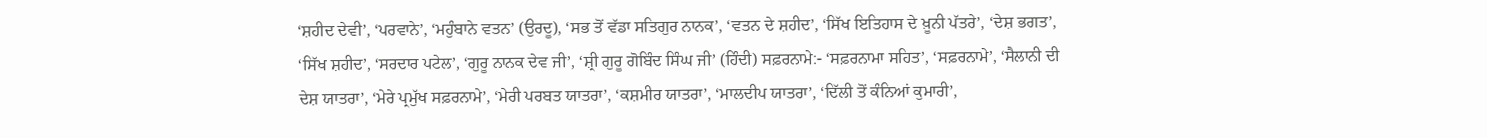‘ਸ਼ਹੀਦ ਦੇਵੀ’, ‘ਪਰਵਾਨੇ’, ‘ਮਹੁੰਬਾਨੇ ਵਤਨ’ (ਉਰਦੂ), ‘ਸਭ ਤੋਂ ਵੱਡਾ ਸਤਿਗੁਰ ਨਾਨਕ’, ‘ਵਤਨ ਦੇ ਸ਼ਹੀਦ’, ‘ਸਿੱਖ ਇਤਿਹਾਸ ਦੇ ਖ਼ੂਨੀ ਪੱਤਰੇ’, ‘ਦੇਸ਼ ਭਗਤ’, ‘ਸਿੱਖ ਸ਼ਹੀਦ’, ‘ਸਰਦਾਰ ਪਟੇਲ’, ‘ਗੁਰੂ ਨਾਨਕ ਦੇਵ ਜੀ’, ‘ਸ਼੍ਰੀ ਗੁਰੂ ਗੋਬਿੰਦ ਸਿੰਘ ਜੀ’ (ਹਿੰਦੀ) ਸਫ਼ਰਨਾਮੇ:- ‘ਸਫ਼ਰਨਾਮਾ ਸਹਿਤ’, ‘ਸਫ਼ਰਨਾਮੇ’, ‘ਸੈਲਾਨੀ ਦੀ ਦੇਸ਼ ਯਾਤਰਾ’, ‘ਮੇਰੇ ਪ੍ਰਮੁੱਖ ਸਫ਼ਰਨਾਮੇ’, ‘ਮੇਰੀ ਪਰਬਤ ਯਾਤਰਾ’, ‘ਕਸ਼ਮੀਰ ਯਾਤਰਾ’, ‘ਮਾਲਦੀਪ ਯਾਤਰਾ’, ‘ਦਿੱਲੀ ਤੋਂ ਕੰਨਿਆਂ ਕੁਮਾਰੀ’,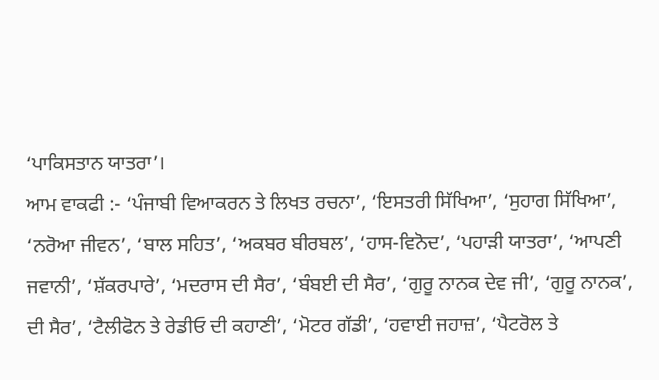‘ਪਾਕਿਸਤਾਨ ਯਾਤਰਾ’।
ਆਮ ਵਾਕਫੀ :- ‘ਪੰਜਾਬੀ ਵਿਆਕਰਨ ਤੇ ਲਿਖਤ ਰਚਨਾ’, ‘ਇਸਤਰੀ ਸਿੱਖਿਆ’, ‘ਸੁਹਾਗ ਸਿੱਖਿਆ’, ‘ਨਰੋਆ ਜੀਵਨ’, ‘ਬਾਲ ਸਹਿਤ’, ‘ਅਕਬਰ ਬੀਰਬਲ’, ‘ਹਾਸ-ਵਿਨੋਦ’, ‘ਪਹਾੜੀ ਯਾਤਰਾ’, ‘ਆਪਣੀ ਜਵਾਨੀ’, ‘ਸ਼ੱਕਰਪਾਰੇ’, ‘ਮਦਰਾਸ ਦੀ ਸੈਰ’, ‘ਬੰਬਈ ਦੀ ਸੈਰ’, ‘ਗੁਰੂ ਨਾਨਕ ਦੇਵ ਜੀ’, ‘ਗੁਰੂ ਨਾਨਕ’, ਦੀ ਸੈਰ’, ‘ਟੈਲੀਫੋਨ ਤੇ ਰੇਡੀਓ ਦੀ ਕਹਾਣੀ’, ‘ਮੋਟਰ ਗੱਡੀ’, ‘ਹਵਾਈ ਜਹਾਜ਼’, ‘ਪੈਟਰੋਲ ਤੇ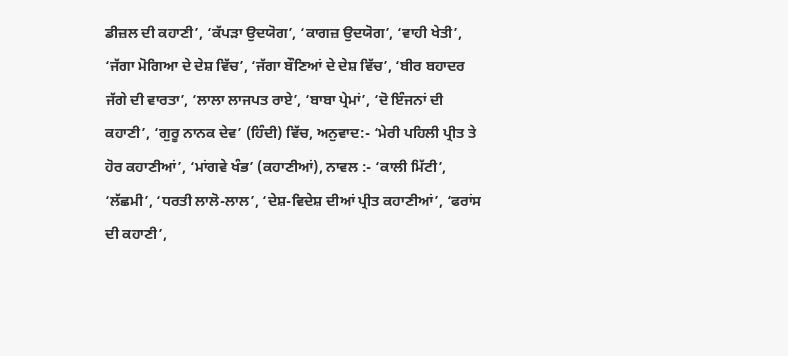ਡੀਜ਼ਲ ਦੀ ਕਹਾਣੀ’, ‘ਕੱਪੜਾ ਉਦਯੋਗ’, ‘ਕਾਗਜ਼ ਉਦਯੋਗ’, ‘ਵਾਹੀ ਖੇਤੀ’, ‘ਜੱਗਾ ਮੋਗਿਆ ਦੇ ਦੇਸ਼ ਵਿੱਚ’, ‘ਜੱਗਾ ਬੌਣਿਆਂ ਦੇ ਦੇਸ਼ ਵਿੱਚ’, ‘ਬੀਰ ਬਹਾਦਰ ਜੱਗੇ ਦੀ ਵਾਰਤਾ’, ‘ਲਾਲਾ ਲਾਜਪਤ ਰਾਏ’, ‘ਬਾਬਾ ਪ੍ਰੇਮਾਂ’, ‘ਦੋ ਇੰਜਨਾਂ ਦੀ ਕਹਾਣੀ’, ‘ਗੁਰੂ ਨਾਨਕ ਦੇਵ’ (ਹਿੰਦੀ) ਵਿੱਚ, ਅਨੁਵਾਦ:- ‘ਮੇਰੀ ਪਹਿਲੀ ਪ੍ਰੀਤ ਤੇ ਹੋਰ ਕਹਾਣੀਆਂ’, ‘ਮਾਂਗਵੇ ਖੰਭ’ (ਕਹਾਣੀਆਂ), ਨਾਵਲ :- ‘ਕਾਲੀ ਮਿੱਟੀ’, ‘ਲੱਛਮੀ’, ‘ਧਰਤੀ ਲਾਲੋ-ਲਾਲ’, ‘ਦੇਸ਼-ਵਿਦੇਸ਼ ਦੀਆਂ ਪ੍ਰੀਤ ਕਹਾਣੀਆਂ’, ‘ਫਰਾਂਸ ਦੀ ਕਹਾਣੀ’,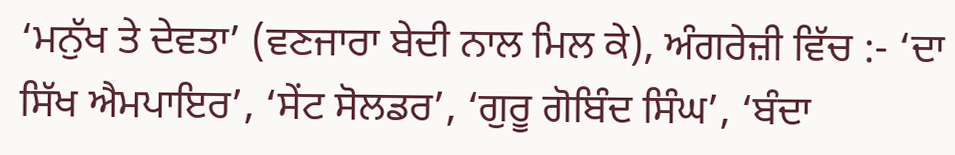‘ਮਨੁੱਖ ਤੇ ਦੇਵਤਾ’ (ਵਣਜਾਰਾ ਬੇਦੀ ਨਾਲ ਮਿਲ ਕੇ), ਅੰਗਰੇਜ਼ੀ ਵਿੱਚ :- ‘ਦਾ ਸਿੱਖ ਐਮਪਾਇਰ’, ‘ਸੇਂਟ ਸੋਲਡਰ’, ‘ਗੁਰੂ ਗੋਬਿੰਦ ਸਿੰਘ’, ‘ਬੰਦਾ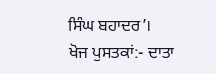ਸਿੰਘ ਬਹਾਦਰ’।
ਖੋਜ ਪੁਸਤਕਾਂ:- ਦਾਤਾ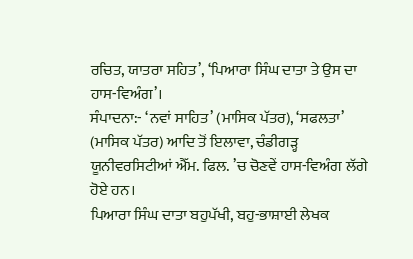ਰਚਿਤ, ਯਾਤਰਾ ਸਹਿਤ’, ‘ਪਿਆਰਾ ਸਿੰਘ ਦਾਤਾ ਤੇ ਉਸ ਦਾ ਹਾਸ-ਵਿਅੰਗ’।
ਸੰਪਾਦਨਾ:- ‘ਨਵਾਂ ਸਾਹਿਤ’ (ਮਾਸਿਕ ਪੱਤਰ), ‘ਸਫਲਤਾ’ (ਮਾਸਿਕ ਪੱਤਰ) ਆਦਿ ਤੋਂ ਇਲਾਵਾ, ਚੰਡੀਗੜ੍ਹ ਯੂਨੀਵਰਸਿਟੀਆਂ ਐੱਮ. ਫਿਲ. ’ਚ ਚੋਣਵੇਂ ਹਾਸ-ਵਿਅੰਗ ਲੱਗੇ ਹੋਏ ਹਨ।
ਪਿਆਰਾ ਸਿੰਘ ਦਾਤਾ ਬਹੁਪੱਖੀ, ਬਹੁ-ਭਾਸ਼ਾਈ ਲੇਖਕ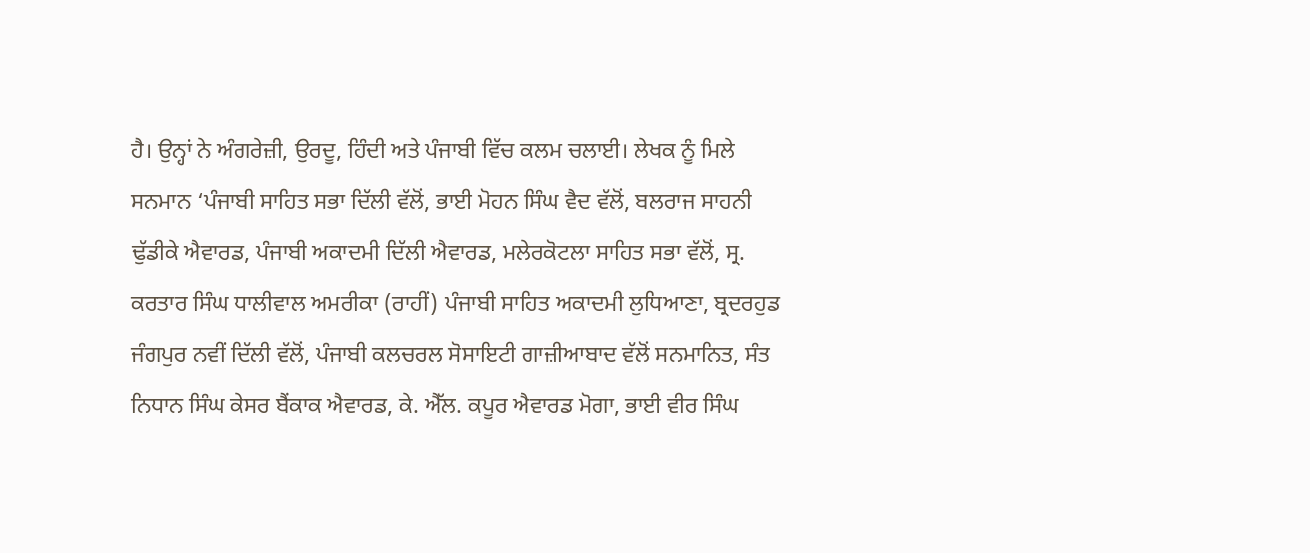ਹੈ। ਉਨ੍ਹਾਂ ਨੇ ਅੰਗਰੇਜ਼ੀ, ਉਰਦੂ, ਹਿੰਦੀ ਅਤੇ ਪੰਜਾਬੀ ਵਿੱਚ ਕਲਮ ਚਲਾਈ। ਲੇਖਕ ਨੂੰ ਮਿਲੇ ਸਨਮਾਨ ‘ਪੰਜਾਬੀ ਸਾਹਿਤ ਸਭਾ ਦਿੱਲੀ ਵੱਲੋਂ, ਭਾਈ ਮੋਹਨ ਸਿੰਘ ਵੈਦ ਵੱਲੋਂ, ਬਲਰਾਜ ਸਾਹਨੀ ਢੁੱਡੀਕੇ ਐਵਾਰਡ, ਪੰਜਾਬੀ ਅਕਾਦਮੀ ਦਿੱਲੀ ਐਵਾਰਡ, ਮਲੇਰਕੋਟਲਾ ਸਾਹਿਤ ਸਭਾ ਵੱਲੋਂ, ਸ੍ਰ. ਕਰਤਾਰ ਸਿੰਘ ਧਾਲੀਵਾਲ ਅਮਰੀਕਾ (ਰਾਹੀਂ) ਪੰਜਾਬੀ ਸਾਹਿਤ ਅਕਾਦਮੀ ਲੁਧਿਆਣਾ, ਬ੍ਰਦਰਹੁਡ ਜੰਗਪੁਰ ਨਵੀਂ ਦਿੱਲੀ ਵੱਲੋਂ, ਪੰਜਾਬੀ ਕਲਚਰਲ ਸੋਸਾਇਟੀ ਗਾਜ਼ੀਆਬਾਦ ਵੱਲੋਂ ਸਨਮਾਨਿਤ, ਸੰਤ ਨਿਧਾਨ ਸਿੰਘ ਕੇਸਰ ਬੈਂਕਾਕ ਐਵਾਰਡ, ਕੇ. ਐੱਲ. ਕਪੂਰ ਐਵਾਰਡ ਮੋਗਾ, ਭਾਈ ਵੀਰ ਸਿੰਘ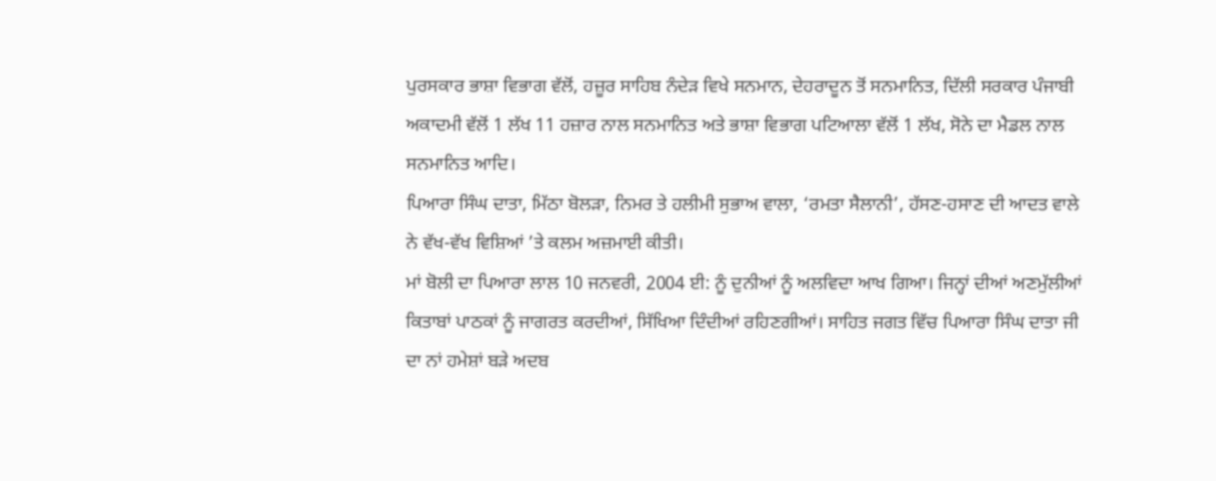ਪੁਰਸਕਾਰ ਭਾਸ਼ਾ ਵਿਭਾਗ ਵੱਲੋਂ, ਹਜ਼ੂਰ ਸਾਹਿਬ ਨੰਦੇੜ ਵਿਖੇ ਸਨਮਾਨ, ਦੇਹਰਾਦੂਨ ਤੋਂ ਸਨਮਾਨਿਤ, ਦਿੱਲੀ ਸਰਕਾਰ ਪੰਜਾਬੀ ਅਕਾਦਮੀ ਵੱਲੋਂ 1 ਲੱਖ 11 ਹਜ਼ਾਰ ਨਾਲ ਸਨਮਾਨਿਤ ਅਤੇ ਭਾਸ਼ਾ ਵਿਭਾਗ ਪਟਿਆਲਾ ਵੱਲੋਂ 1 ਲੱਖ, ਸੋਨੇ ਦਾ ਮੈਡਲ ਨਾਲ ਸਨਮਾਨਿਤ ਆਦਿ।
ਪਿਆਰਾ ਸਿੰਘ ਦਾਤਾ, ਮਿੱਠਾ ਬੋਲੜਾ, ਨਿਮਰ ਤੇ ਹਲੀਮੀ ਸੁਭਾਅ ਵਾਲਾ, ‘ਰਮਤਾ ਸੈਲਾਨੀ’, ਹੱਸਣ-ਹਸਾਣ ਦੀ ਆਦਤ ਵਾਲੇ ਨੇ ਵੱਖ-ਵੱਖ ਵਿਸ਼ਿਆਂ ’ਤੇ ਕਲਮ ਅਜ਼ਮਾਈ ਕੀਤੀ।
ਮਾਂ ਬੋਲੀ ਦਾ ਪਿਆਰਾ ਲਾਲ 10 ਜਨਵਰੀ, 2004 ਈ: ਨੂੰ ਦੁਨੀਆਂ ਨੂੰ ਅਲਵਿਦਾ ਆਖ ਗਿਆ। ਜਿਨ੍ਹਾਂ ਦੀਆਂ ਅਣਮੁੱਲੀਆਂ ਕਿਤਾਬਾਂ ਪਾਠਕਾਂ ਨੂੰ ਜਾਗਰਤ ਕਰਦੀਆਂ, ਸਿੱਖਿਆ ਦਿੰਦੀਆਂ ਰਹਿਣਗੀਆਂ। ਸਾਹਿਤ ਜਗਤ ਵਿੱਚ ਪਿਆਰਾ ਸਿੰਘ ਦਾਤਾ ਜੀ ਦਾ ਨਾਂ ਹਮੇਸ਼ਾਂ ਬੜੇ ਅਦਬ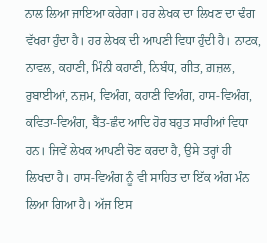ਨਾਲ ਲਿਆ ਜਾਇਆ ਕਰੇਗਾ। ਹਰ ਲੇਖਕ ਦਾ ਲਿਖਣ ਦਾ ਢੰਗ ਵੱਖਰਾ ਹੁੰਦਾ ਹੈ। ਹਰ ਲੇਖਕ ਦੀ ਆਪਣੀ ਵਿਧਾ ਹੁੰਦੀ ਹੈ। ਨਾਟਕ, ਨਾਵਲ, ਕਹਾਣੀ, ਮਿੰਨੀ ਕਹਾਣੀ, ਨਿਬੰਧ, ਗੀਤ, ਗ਼ਜ਼ਲ, ਰੁਬਾਈਆਂ, ਨਜ਼ਮ, ਵਿਅੰਗ, ਕਹਾਣੀ ਵਿਅੰਗ, ਹਾਸ-ਵਿਅੰਗ, ਕਵਿਤਾ-ਵਿਅੰਗ, ਬੈਂਤ-ਛੰਦ ਆਦਿ ਹੋਰ ਬਹੁਤ ਸਾਰੀਆਂ ਵਿਧਾ ਹਨ। ਜਿਵੇਂ ਲੇਖਕ ਆਪਣੀ ਚੋਣ ਕਰਦਾ ਹੈ, ਉਸੇ ਤਰ੍ਹਾਂ ਹੀ ਲਿਖਦਾ ਹੈ। ਹਾਸ-ਵਿਅੰਗ ਨੂੰ ਵੀ ਸਾਹਿਤ ਦਾ ਇੱਕ ਅੰਗ ਮੰਨ ਲਿਆ ਗਿਆ ਹੈ। ਅੱਜ ਇਸ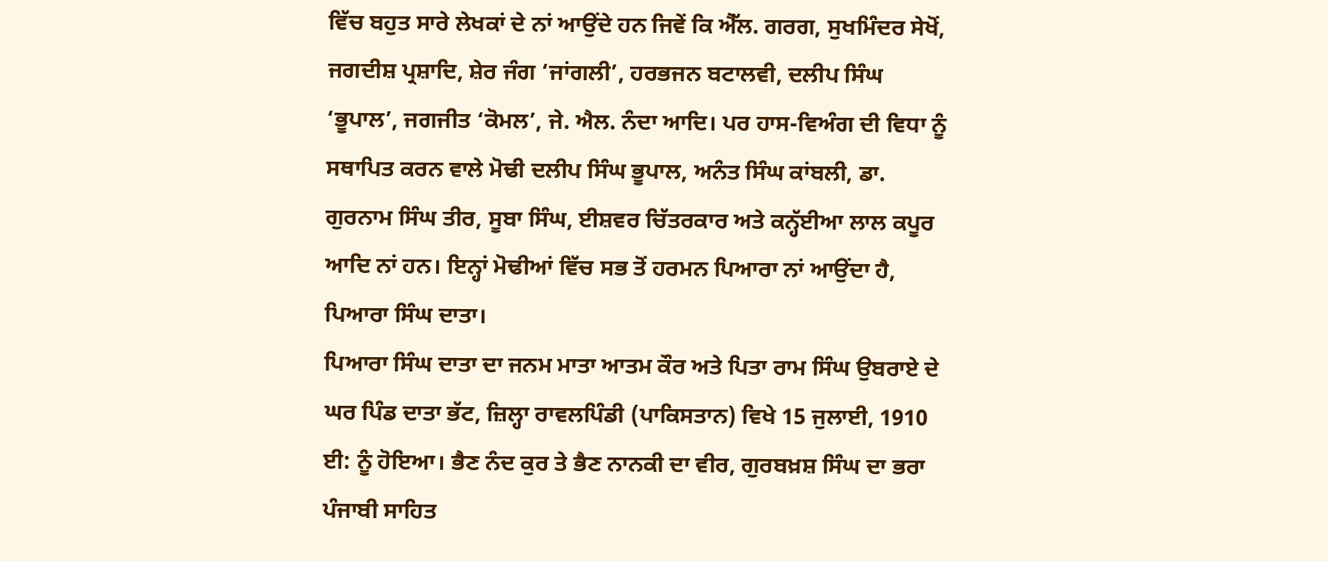ਵਿੱਚ ਬਹੁਤ ਸਾਰੇ ਲੇਖਕਾਂ ਦੇ ਨਾਂ ਆਉਂਦੇ ਹਨ ਜਿਵੇਂ ਕਿ ਐੱਲ. ਗਰਗ, ਸੁਖਮਿੰਦਰ ਸੇਖੋਂ, ਜਗਦੀਸ਼ ਪ੍ਰਸ਼ਾਦਿ, ਸ਼ੇਰ ਜੰਗ ‘ਜਾਂਗਲੀ’, ਹਰਭਜਨ ਬਟਾਲਵੀ, ਦਲੀਪ ਸਿੰਘ ‘ਭੂਪਾਲ’, ਜਗਜੀਤ ‘ਕੋਮਲ’, ਜੇ. ਐਲ. ਨੰਦਾ ਆਦਿ। ਪਰ ਹਾਸ-ਵਿਅੰਗ ਦੀ ਵਿਧਾ ਨੂੰ ਸਥਾਪਿਤ ਕਰਨ ਵਾਲੇ ਮੋਢੀ ਦਲੀਪ ਸਿੰਘ ਭੂਪਾਲ, ਅਨੰਤ ਸਿੰਘ ਕਾਂਬਲੀ, ਡਾ. ਗੁਰਨਾਮ ਸਿੰਘ ਤੀਰ, ਸੂਬਾ ਸਿੰਘ, ਈਸ਼ਵਰ ਚਿੱਤਰਕਾਰ ਅਤੇ ਕਨ੍ਹੱਈਆ ਲਾਲ ਕਪੂਰ ਆਦਿ ਨਾਂ ਹਨ। ਇਨ੍ਹਾਂ ਮੋਢੀਆਂ ਵਿੱਚ ਸਭ ਤੋਂ ਹਰਮਨ ਪਿਆਰਾ ਨਾਂ ਆਉਂਦਾ ਹੈ, ਪਿਆਰਾ ਸਿੰਘ ਦਾਤਾ।
ਪਿਆਰਾ ਸਿੰਘ ਦਾਤਾ ਦਾ ਜਨਮ ਮਾਤਾ ਆਤਮ ਕੌਰ ਅਤੇ ਪਿਤਾ ਰਾਮ ਸਿੰਘ ਉਬਰਾਏ ਦੇ ਘਰ ਪਿੰਡ ਦਾਤਾ ਭੱਟ, ਜ਼ਿਲ੍ਹਾ ਰਾਵਲਪਿੰਡੀ (ਪਾਕਿਸਤਾਨ) ਵਿਖੇ 15 ਜੁਲਾਈ, 1910 ਈ: ਨੂੰ ਹੋਇਆ। ਭੈਣ ਨੰਦ ਕੁਰ ਤੇ ਭੈਣ ਨਾਨਕੀ ਦਾ ਵੀਰ, ਗੁਰਬਖ਼ਸ਼ ਸਿੰਘ ਦਾ ਭਰਾ ਪੰਜਾਬੀ ਸਾਹਿਤ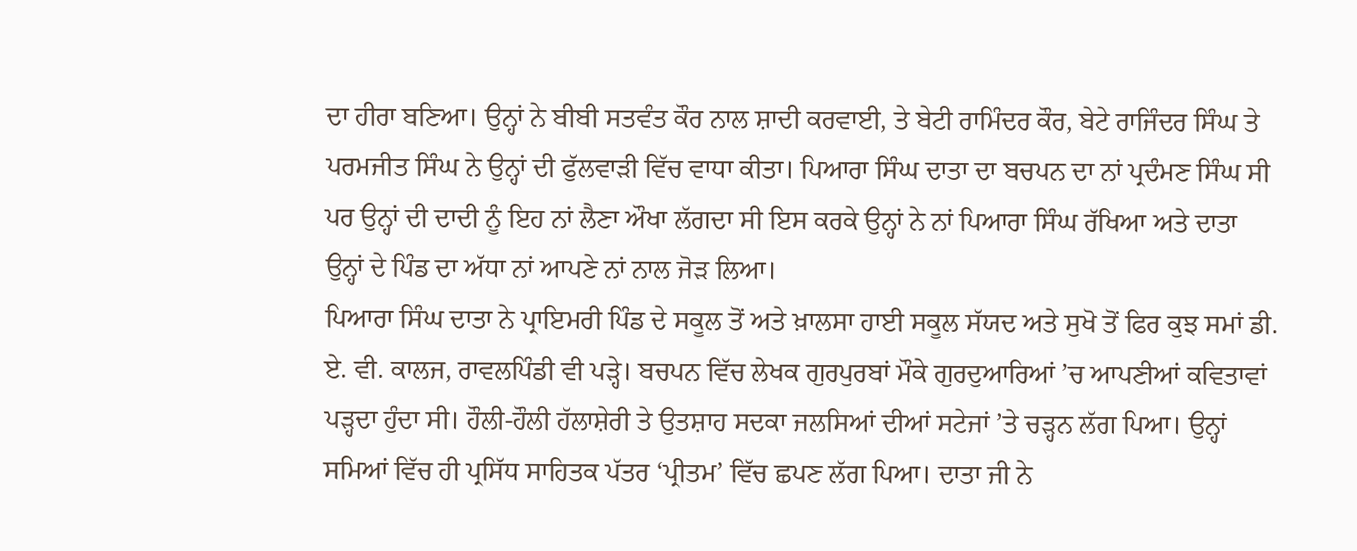ਦਾ ਹੀਰਾ ਬਣਿਆ। ਉਨ੍ਹਾਂ ਨੇ ਬੀਬੀ ਸਤਵੰਤ ਕੌਰ ਨਾਲ ਸ਼ਾਦੀ ਕਰਵਾਈ, ਤੇ ਬੇਟੀ ਰਾਮਿੰਦਰ ਕੌਰ, ਬੇਟੇ ਰਾਜਿੰਦਰ ਸਿੰਘ ਤੇ ਪਰਮਜੀਤ ਸਿੰਘ ਨੇ ਉਨ੍ਹਾਂ ਦੀ ਫੁੱਲਵਾੜੀ ਵਿੱਚ ਵਾਧਾ ਕੀਤਾ। ਪਿਆਰਾ ਸਿੰਘ ਦਾਤਾ ਦਾ ਬਚਪਨ ਦਾ ਨਾਂ ਪ੍ਰਦੰਮਣ ਸਿੰਘ ਸੀ ਪਰ ਉਨ੍ਹਾਂ ਦੀ ਦਾਦੀ ਨੂੰ ਇਹ ਨਾਂ ਲੈਣਾ ਔਖਾ ਲੱਗਦਾ ਸੀ ਇਸ ਕਰਕੇ ਉਨ੍ਹਾਂ ਨੇ ਨਾਂ ਪਿਆਰਾ ਸਿੰਘ ਰੱਖਿਆ ਅਤੇ ਦਾਤਾ ਉਨ੍ਹਾਂ ਦੇ ਪਿੰਡ ਦਾ ਅੱਧਾ ਨਾਂ ਆਪਣੇ ਨਾਂ ਨਾਲ ਜੋੜ ਲਿਆ।
ਪਿਆਰਾ ਸਿੰਘ ਦਾਤਾ ਨੇ ਪ੍ਰਾਇਮਰੀ ਪਿੰਡ ਦੇ ਸਕੂਲ ਤੋਂ ਅਤੇ ਖ਼ਾਲਸਾ ਹਾਈ ਸਕੂਲ ਸੱਯਦ ਅਤੇ ਸੁਖੋ ਤੋਂ ਫਿਰ ਕੁਝ ਸਮਾਂ ਡੀ. ਏ. ਵੀ. ਕਾਲਜ, ਰਾਵਲਪਿੰਡੀ ਵੀ ਪੜ੍ਹੇ। ਬਚਪਨ ਵਿੱਚ ਲੇਖਕ ਗੁਰਪੁਰਬਾਂ ਮੌਕੇ ਗੁਰਦੁਆਰਿਆਂ ’ਚ ਆਪਣੀਆਂ ਕਵਿਤਾਵਾਂ ਪੜ੍ਹਦਾ ਹੁੰਦਾ ਸੀ। ਹੌਲੀ-ਹੌਲੀ ਹੱਲਾਸ਼ੇਰੀ ਤੇ ਉਤਸ਼ਾਹ ਸਦਕਾ ਜਲਸਿਆਂ ਦੀਆਂ ਸਟੇਜਾਂ ’ਤੇ ਚੜ੍ਹਨ ਲੱਗ ਪਿਆ। ਉਨ੍ਹਾਂ ਸਮਿਆਂ ਵਿੱਚ ਹੀ ਪ੍ਰਸਿੱਧ ਸਾਹਿਤਕ ਪੱਤਰ ‘ਪ੍ਰੀਤਮ’ ਵਿੱਚ ਛਪਣ ਲੱਗ ਪਿਆ। ਦਾਤਾ ਜੀ ਨੇ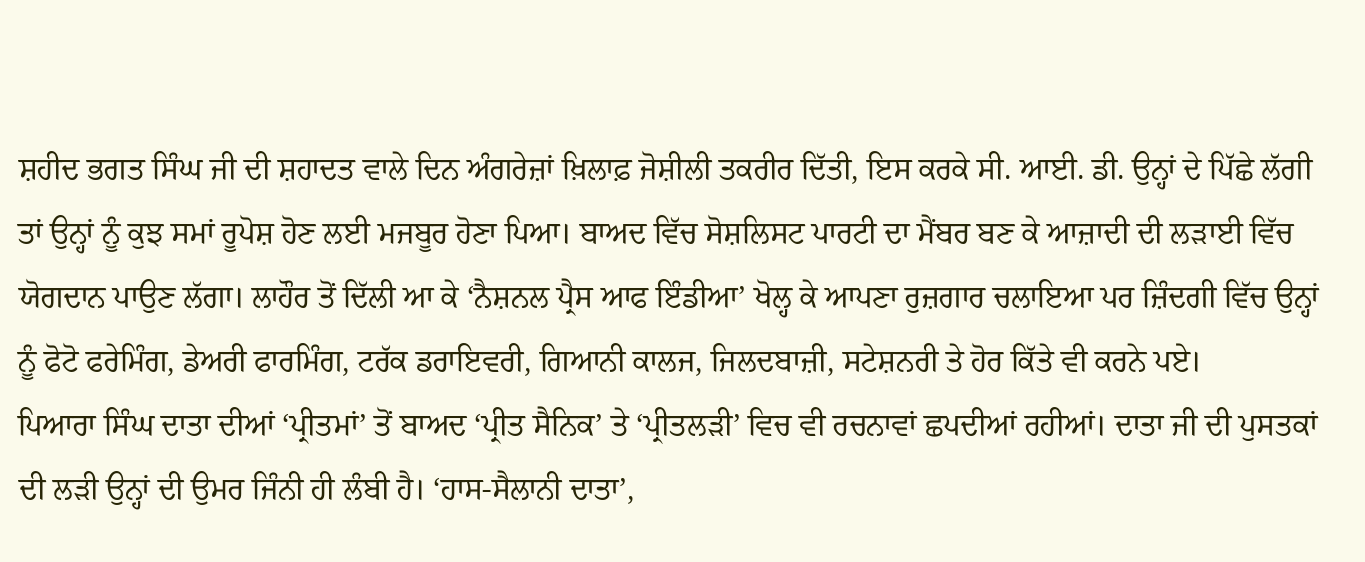ਸ਼ਹੀਦ ਭਗਤ ਸਿੰਘ ਜੀ ਦੀ ਸ਼ਹਾਦਤ ਵਾਲੇ ਦਿਨ ਅੰਗਰੇਜ਼ਾਂ ਖ਼ਿਲਾਫ਼ ਜੋਸ਼ੀਲੀ ਤਕਰੀਰ ਦਿੱਤੀ, ਇਸ ਕਰਕੇ ਸੀ. ਆਈ. ਡੀ. ਉਨ੍ਹਾਂ ਦੇ ਪਿੱਛੇ ਲੱਗੀ ਤਾਂ ਉਨ੍ਹਾਂ ਨੂੰ ਕੁਝ ਸਮਾਂ ਰੂਪੋਸ਼ ਹੋਣ ਲਈ ਮਜਬੂਰ ਹੋਣਾ ਪਿਆ। ਬਾਅਦ ਵਿੱਚ ਸੋਸ਼ਲਿਸਟ ਪਾਰਟੀ ਦਾ ਮੈਂਬਰ ਬਣ ਕੇ ਆਜ਼ਾਦੀ ਦੀ ਲੜਾਈ ਵਿੱਚ ਯੋਗਦਾਨ ਪਾਉਣ ਲੱਗਾ। ਲਾਹੌਰ ਤੋਂ ਦਿੱਲੀ ਆ ਕੇ ‘ਨੈਸ਼ਨਲ ਪ੍ਰੈਸ ਆਫ ਇੰਡੀਆ’ ਖੋਲ੍ਹ ਕੇ ਆਪਣਾ ਰੁਜ਼ਗਾਰ ਚਲਾਇਆ ਪਰ ਜ਼ਿੰਦਗੀ ਵਿੱਚ ਉਨ੍ਹਾਂ ਨੂੰ ਫੋਟੋ ਫਰੇਮਿੰਗ, ਡੇਅਰੀ ਫਾਰਮਿੰਗ, ਟਰੱਕ ਡਰਾਇਵਰੀ, ਗਿਆਨੀ ਕਾਲਜ, ਜਿਲਦਬਾਜ਼ੀ, ਸਟੇਸ਼ਨਰੀ ਤੇ ਹੋਰ ਕਿੱਤੇ ਵੀ ਕਰਨੇ ਪਏ।
ਪਿਆਰਾ ਸਿੰਘ ਦਾਤਾ ਦੀਆਂ ‘ਪ੍ਰੀਤਮਾਂ’ ਤੋਂ ਬਾਅਦ ‘ਪ੍ਰੀਤ ਸੈਨਿਕ’ ਤੇ ‘ਪ੍ਰੀਤਲੜੀ’ ਵਿਚ ਵੀ ਰਚਨਾਵਾਂ ਛਪਦੀਆਂ ਰਹੀਆਂ। ਦਾਤਾ ਜੀ ਦੀ ਪੁਸਤਕਾਂ ਦੀ ਲੜੀ ਉਨ੍ਹਾਂ ਦੀ ਉਮਰ ਜਿੰਨੀ ਹੀ ਲੰਬੀ ਹੈ। ‘ਹਾਸ-ਸੈਲਾਨੀ ਦਾਤਾ’,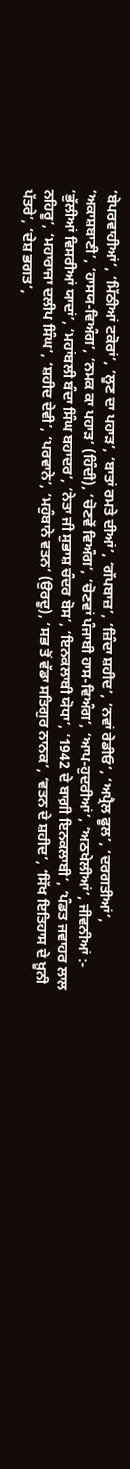‘ਬੇਪਰਵਾਹੀਆਂ’, ‘ਮਿੱਠੀਆਂ ਟਕੋਰਾਂ’, ‘ਲੂਣ ਦਾ ਪਹਾੜ’, ‘ਬਾਤਾਂ ਰਮਤੇ ਦੀਆਂ’, ‘ਗੱਪਬਾਜ਼’, ‘ਜ਼ਿੰਦਾ ਸ਼ਹੀਦ’, ‘ਨਵਾਂ ਰੇਡੀਓ’, ‘ਅਪ੍ਰੈਲ ਫੂਲ’, ‘ਦਰਗਤੀਆਂ’, ‘ਅਕਾਸ਼ਬਾਣੀ’, ‘ਹਾਸਯ-ਵਿਅੰਗ’, ‘ਨਮਕ ਕਾ ਪਹਾੜ’ (ਹਿੰਦੀ), ‘ਚੋਣਵੇਂ ਵਿਅੰਗ’, ‘ਚੋਣਵਾਂ ਪੰਜਾਬੀ ਹਾਸ-ਵਿਅੰਗ’, ‘ਆਪ-ਹੁਦਰੀਆਂ’, ‘ਅਠਖੇਲੀਆਂ’, ਜੀਵਨੀਆਂ :- ‘ਭੁੱਲੀਆਂ ਵਿਸਰੀਆਂ ਯਾਦਾਂ’, ‘ਮਹਾਂਬਲੀ ਬੰਦਾ ਸਿੰਘ ਬਹਾਦਰ’, ‘ਨੇਤਾ ਜੀ ਸੁਭਾਸ਼ ਚੰਦਰ ਬੋਸ’, ‘ਇਨਕਲਾਬੀ ਯੋਧਾ’, ‘1942 ਦੇ ਬਾਗ਼ੀ ਇਨਕਲਾਬੀ’, ‘ਪੰਡਤ ਜਵਾਹਰ ਲਾਲ ਨਹਿਰੂ’, ‘ਮਹਾਰਾਜਾ ਦਲੀਪ ਸਿੰਘ’, ‘ਸ਼ਹੀਦ ਦੇਵੀ’, ‘ਪਰਵਾਨੇ’, ‘ਮਹੁੰਬਾਨੇ ਵਤਨ’ (ਉਰਦੂ), ‘ਸਭ ਤੋਂ ਵੱਡਾ ਸਤਿਗੁਰ ਨਾਨਕ’, ‘ਵਤਨ ਦੇ ਸ਼ਹੀਦ’, ‘ਸਿੱਖ ਇਤਿਹਾਸ ਦੇ ਖ਼ੂਨੀ ਪੱਤਰੇ’, ‘ਦੇਸ਼ ਭਗਤ’,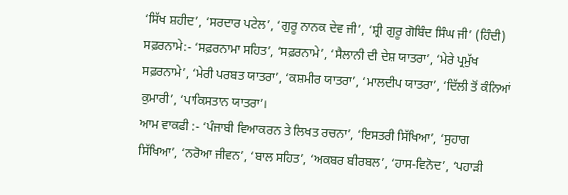‘ਸਿੱਖ ਸ਼ਹੀਦ’, ‘ਸਰਦਾਰ ਪਟੇਲ’, ‘ਗੁਰੂ ਨਾਨਕ ਦੇਵ ਜੀ’, ‘ਸ਼੍ਰੀ ਗੁਰੂ ਗੋਬਿੰਦ ਸਿੰਘ ਜੀ’ (ਹਿੰਦੀ) ਸਫ਼ਰਨਾਮੇ:- ‘ਸਫ਼ਰਨਾਮਾ ਸਹਿਤ’, ‘ਸਫ਼ਰਨਾਮੇ’, ‘ਸੈਲਾਨੀ ਦੀ ਦੇਸ਼ ਯਾਤਰਾ’, ‘ਮੇਰੇ ਪ੍ਰਮੁੱਖ ਸਫ਼ਰਨਾਮੇ’, ‘ਮੇਰੀ ਪਰਬਤ ਯਾਤਰਾ’, ‘ਕਸ਼ਮੀਰ ਯਾਤਰਾ’, ‘ਮਾਲਦੀਪ ਯਾਤਰਾ’, ‘ਦਿੱਲੀ ਤੋਂ ਕੰਨਿਆਂ ਕੁਮਾਰੀ’, ‘ਪਾਕਿਸਤਾਨ ਯਾਤਰਾ’।
ਆਮ ਵਾਕਫੀ :- ‘ਪੰਜਾਬੀ ਵਿਆਕਰਨ ਤੇ ਲਿਖਤ ਰਚਨਾ’, ‘ਇਸਤਰੀ ਸਿੱਖਿਆ’, ‘ਸੁਹਾਗ ਸਿੱਖਿਆ’, ‘ਨਰੋਆ ਜੀਵਨ’, ‘ਬਾਲ ਸਹਿਤ’, ‘ਅਕਬਰ ਬੀਰਬਲ’, ‘ਹਾਸ-ਵਿਨੋਦ’, ‘ਪਹਾੜੀ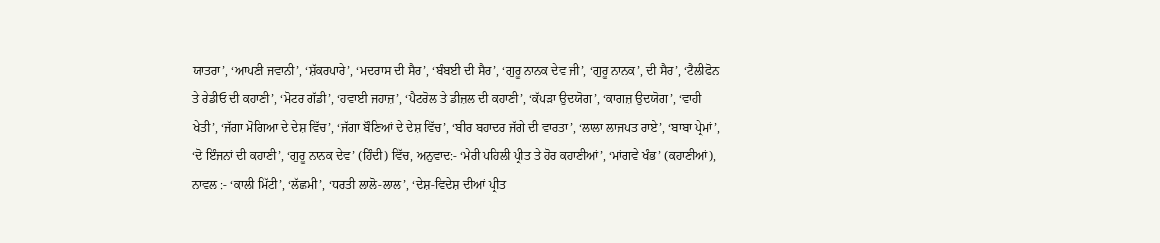ਯਾਤਰਾ’, ‘ਆਪਣੀ ਜਵਾਨੀ’, ‘ਸ਼ੱਕਰਪਾਰੇ’, ‘ਮਦਰਾਸ ਦੀ ਸੈਰ’, ‘ਬੰਬਈ ਦੀ ਸੈਰ’, ‘ਗੁਰੂ ਨਾਨਕ ਦੇਵ ਜੀ’, ‘ਗੁਰੂ ਨਾਨਕ’, ਦੀ ਸੈਰ’, ‘ਟੈਲੀਫੋਨ ਤੇ ਰੇਡੀਓ ਦੀ ਕਹਾਣੀ’, ‘ਮੋਟਰ ਗੱਡੀ’, ‘ਹਵਾਈ ਜਹਾਜ਼’, ‘ਪੈਟਰੋਲ ਤੇ ਡੀਜ਼ਲ ਦੀ ਕਹਾਣੀ’, ‘ਕੱਪੜਾ ਉਦਯੋਗ’, ‘ਕਾਗਜ਼ ਉਦਯੋਗ’, ‘ਵਾਹੀ ਖੇਤੀ’, ‘ਜੱਗਾ ਮੋਗਿਆ ਦੇ ਦੇਸ਼ ਵਿੱਚ’, ‘ਜੱਗਾ ਬੌਣਿਆਂ ਦੇ ਦੇਸ਼ ਵਿੱਚ’, ‘ਬੀਰ ਬਹਾਦਰ ਜੱਗੇ ਦੀ ਵਾਰਤਾ’, ‘ਲਾਲਾ ਲਾਜਪਤ ਰਾਏ’, ‘ਬਾਬਾ ਪ੍ਰੇਮਾਂ’, ‘ਦੋ ਇੰਜਨਾਂ ਦੀ ਕਹਾਣੀ’, ‘ਗੁਰੂ ਨਾਨਕ ਦੇਵ’ (ਹਿੰਦੀ) ਵਿੱਚ, ਅਨੁਵਾਦ:- ‘ਮੇਰੀ ਪਹਿਲੀ ਪ੍ਰੀਤ ਤੇ ਹੋਰ ਕਹਾਣੀਆਂ’, ‘ਮਾਂਗਵੇ ਖੰਭ’ (ਕਹਾਣੀਆਂ), ਨਾਵਲ :- ‘ਕਾਲੀ ਮਿੱਟੀ’, ‘ਲੱਛਮੀ’, ‘ਧਰਤੀ ਲਾਲੋ-ਲਾਲ’, ‘ਦੇਸ਼-ਵਿਦੇਸ਼ ਦੀਆਂ ਪ੍ਰੀਤ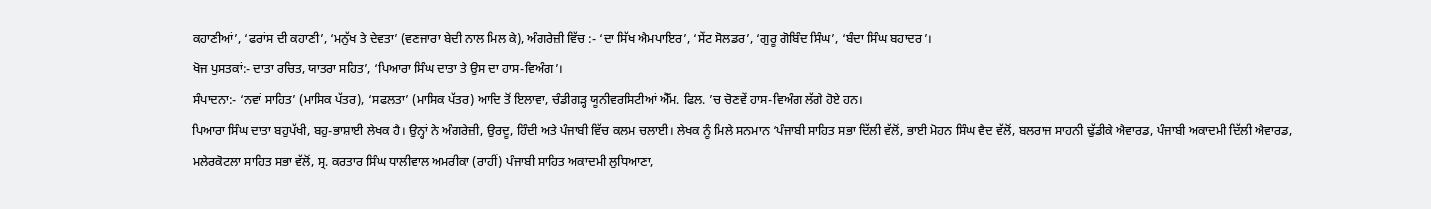ਕਹਾਣੀਆਂ’, ‘ਫਰਾਂਸ ਦੀ ਕਹਾਣੀ’, ‘ਮਨੁੱਖ ਤੇ ਦੇਵਤਾ’ (ਵਣਜਾਰਾ ਬੇਦੀ ਨਾਲ ਮਿਲ ਕੇ), ਅੰਗਰੇਜ਼ੀ ਵਿੱਚ :- ‘ਦਾ ਸਿੱਖ ਐਮਪਾਇਰ’, ‘ਸੇਂਟ ਸੋਲਡਰ’, ‘ਗੁਰੂ ਗੋਬਿੰਦ ਸਿੰਘ’, ‘ਬੰਦਾ ਸਿੰਘ ਬਹਾਦਰ’।
ਖੋਜ ਪੁਸਤਕਾਂ:- ਦਾਤਾ ਰਚਿਤ, ਯਾਤਰਾ ਸਹਿਤ’, ‘ਪਿਆਰਾ ਸਿੰਘ ਦਾਤਾ ਤੇ ਉਸ ਦਾ ਹਾਸ-ਵਿਅੰਗ’।
ਸੰਪਾਦਨਾ:- ‘ਨਵਾਂ ਸਾਹਿਤ’ (ਮਾਸਿਕ ਪੱਤਰ), ‘ਸਫਲਤਾ’ (ਮਾਸਿਕ ਪੱਤਰ) ਆਦਿ ਤੋਂ ਇਲਾਵਾ, ਚੰਡੀਗੜ੍ਹ ਯੂਨੀਵਰਸਿਟੀਆਂ ਐੱਮ. ਫਿਲ. ’ਚ ਚੋਣਵੇਂ ਹਾਸ-ਵਿਅੰਗ ਲੱਗੇ ਹੋਏ ਹਨ।
ਪਿਆਰਾ ਸਿੰਘ ਦਾਤਾ ਬਹੁਪੱਖੀ, ਬਹੁ-ਭਾਸ਼ਾਈ ਲੇਖਕ ਹੈ। ਉਨ੍ਹਾਂ ਨੇ ਅੰਗਰੇਜ਼ੀ, ਉਰਦੂ, ਹਿੰਦੀ ਅਤੇ ਪੰਜਾਬੀ ਵਿੱਚ ਕਲਮ ਚਲਾਈ। ਲੇਖਕ ਨੂੰ ਮਿਲੇ ਸਨਮਾਨ ‘ਪੰਜਾਬੀ ਸਾਹਿਤ ਸਭਾ ਦਿੱਲੀ ਵੱਲੋਂ, ਭਾਈ ਮੋਹਨ ਸਿੰਘ ਵੈਦ ਵੱਲੋਂ, ਬਲਰਾਜ ਸਾਹਨੀ ਢੁੱਡੀਕੇ ਐਵਾਰਡ, ਪੰਜਾਬੀ ਅਕਾਦਮੀ ਦਿੱਲੀ ਐਵਾਰਡ, ਮਲੇਰਕੋਟਲਾ ਸਾਹਿਤ ਸਭਾ ਵੱਲੋਂ, ਸ੍ਰ. ਕਰਤਾਰ ਸਿੰਘ ਧਾਲੀਵਾਲ ਅਮਰੀਕਾ (ਰਾਹੀਂ) ਪੰਜਾਬੀ ਸਾਹਿਤ ਅਕਾਦਮੀ ਲੁਧਿਆਣਾ,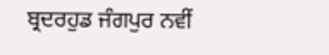ਬ੍ਰਦਰਹੁਡ ਜੰਗਪੁਰ ਨਵੀਂ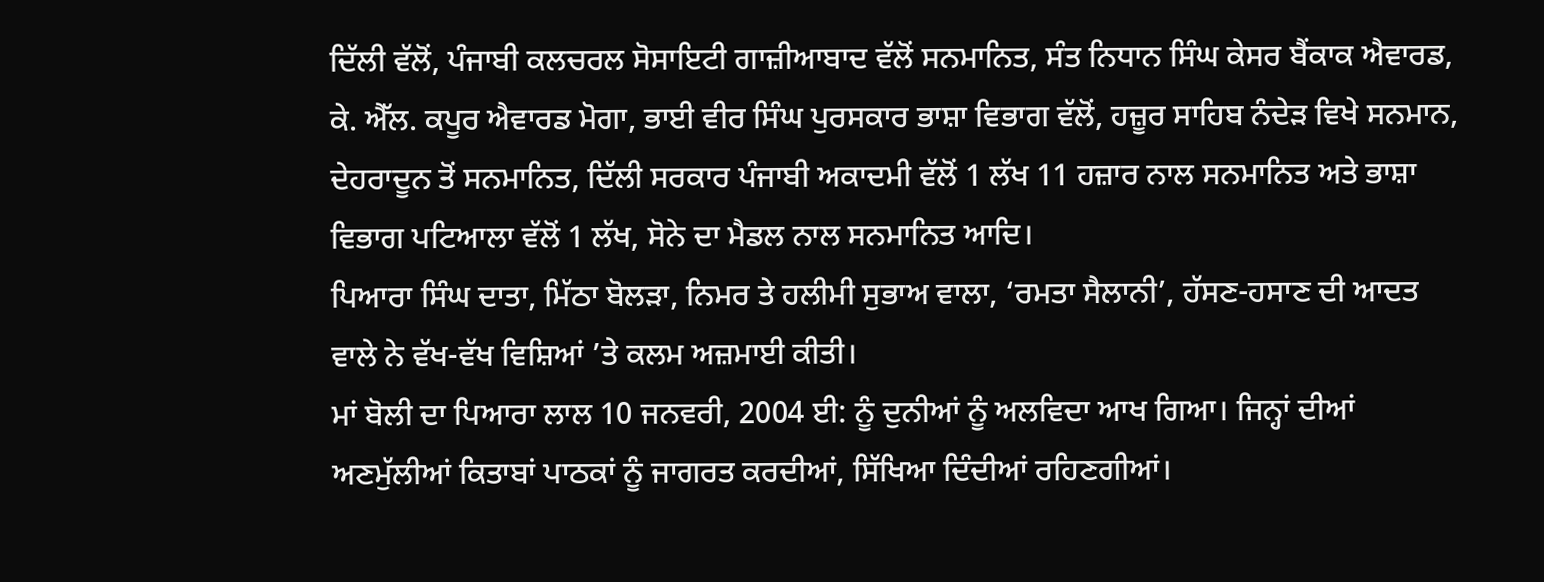ਦਿੱਲੀ ਵੱਲੋਂ, ਪੰਜਾਬੀ ਕਲਚਰਲ ਸੋਸਾਇਟੀ ਗਾਜ਼ੀਆਬਾਦ ਵੱਲੋਂ ਸਨਮਾਨਿਤ, ਸੰਤ ਨਿਧਾਨ ਸਿੰਘ ਕੇਸਰ ਬੈਂਕਾਕ ਐਵਾਰਡ, ਕੇ. ਐੱਲ. ਕਪੂਰ ਐਵਾਰਡ ਮੋਗਾ, ਭਾਈ ਵੀਰ ਸਿੰਘ ਪੁਰਸਕਾਰ ਭਾਸ਼ਾ ਵਿਭਾਗ ਵੱਲੋਂ, ਹਜ਼ੂਰ ਸਾਹਿਬ ਨੰਦੇੜ ਵਿਖੇ ਸਨਮਾਨ, ਦੇਹਰਾਦੂਨ ਤੋਂ ਸਨਮਾਨਿਤ, ਦਿੱਲੀ ਸਰਕਾਰ ਪੰਜਾਬੀ ਅਕਾਦਮੀ ਵੱਲੋਂ 1 ਲੱਖ 11 ਹਜ਼ਾਰ ਨਾਲ ਸਨਮਾਨਿਤ ਅਤੇ ਭਾਸ਼ਾ ਵਿਭਾਗ ਪਟਿਆਲਾ ਵੱਲੋਂ 1 ਲੱਖ, ਸੋਨੇ ਦਾ ਮੈਡਲ ਨਾਲ ਸਨਮਾਨਿਤ ਆਦਿ।
ਪਿਆਰਾ ਸਿੰਘ ਦਾਤਾ, ਮਿੱਠਾ ਬੋਲੜਾ, ਨਿਮਰ ਤੇ ਹਲੀਮੀ ਸੁਭਾਅ ਵਾਲਾ, ‘ਰਮਤਾ ਸੈਲਾਨੀ’, ਹੱਸਣ-ਹਸਾਣ ਦੀ ਆਦਤ ਵਾਲੇ ਨੇ ਵੱਖ-ਵੱਖ ਵਿਸ਼ਿਆਂ ’ਤੇ ਕਲਮ ਅਜ਼ਮਾਈ ਕੀਤੀ।
ਮਾਂ ਬੋਲੀ ਦਾ ਪਿਆਰਾ ਲਾਲ 10 ਜਨਵਰੀ, 2004 ਈ: ਨੂੰ ਦੁਨੀਆਂ ਨੂੰ ਅਲਵਿਦਾ ਆਖ ਗਿਆ। ਜਿਨ੍ਹਾਂ ਦੀਆਂ ਅਣਮੁੱਲੀਆਂ ਕਿਤਾਬਾਂ ਪਾਠਕਾਂ ਨੂੰ ਜਾਗਰਤ ਕਰਦੀਆਂ, ਸਿੱਖਿਆ ਦਿੰਦੀਆਂ ਰਹਿਣਗੀਆਂ।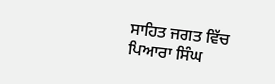ਸਾਹਿਤ ਜਗਤ ਵਿੱਚ ਪਿਆਰਾ ਸਿੰਘ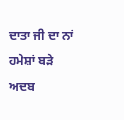ਦਾਤਾ ਜੀ ਦਾ ਨਾਂ ਹਮੇਸ਼ਾਂ ਬੜੇ ਅਦਬ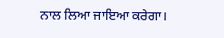ਨਾਲ ਲਿਆ ਜਾਇਆ ਕਰੇਗਾ।